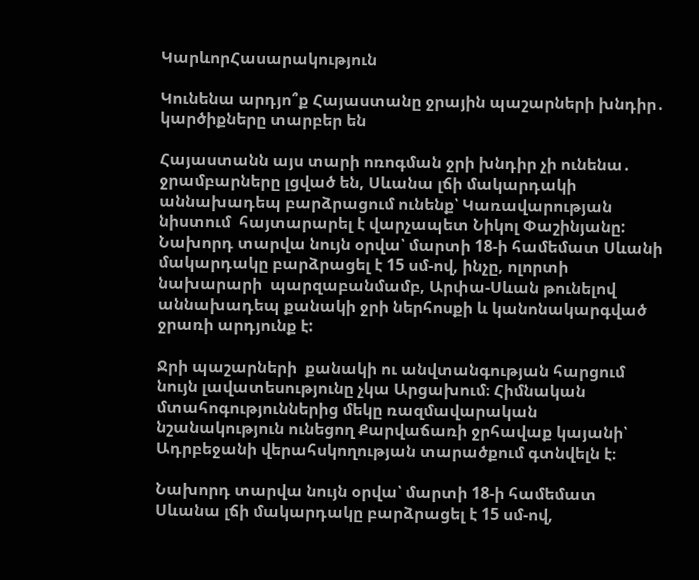ԿարևորՀասարակություն

Կունենա արդյո՞ք Հայաստանը ջրային պաշարների խնդիր․ կարծիքները տարբեր են

Հայաստանն այս տարի ոռոգման ջրի խնդիր չի ունենա․ ջրամբարները լցված են, Սևանա լճի մակարդակի  աննախադեպ բարձրացում ունենք՝ Կառավարության նիստում  հայտարարել է վարչապետ Նիկոլ Փաշինյանը: Նախորդ տարվա նույն օրվա՝ մարտի 18-ի համեմատ Սևանի մակարդակը բարձրացել է 15 սմ-ով, ինչը, ոլորտի նախարարի  պարզաբանմամբ, Արփա-Սևան թունելով աննախադեպ քանակի ջրի ներհոսքի և կանոնակարգված ջրառի արդյունք է:

Ջրի պաշարների  քանակի ու անվտանգության հարցում նույն լավատեսությունը չկա Արցախում։ Հիմնական մտահոգություններից մեկը ռազմավարական նշանակություն ունեցող Քարվաճառի ջրհավաք կայանի՝ Ադրբեջանի վերահսկողության տարածքում գտնվելն է։

Նախորդ տարվա նույն օրվա՝ մարտի 18-ի համեմատ Սևանա լճի մակարդակը բարձրացել է 15 սմ-ով,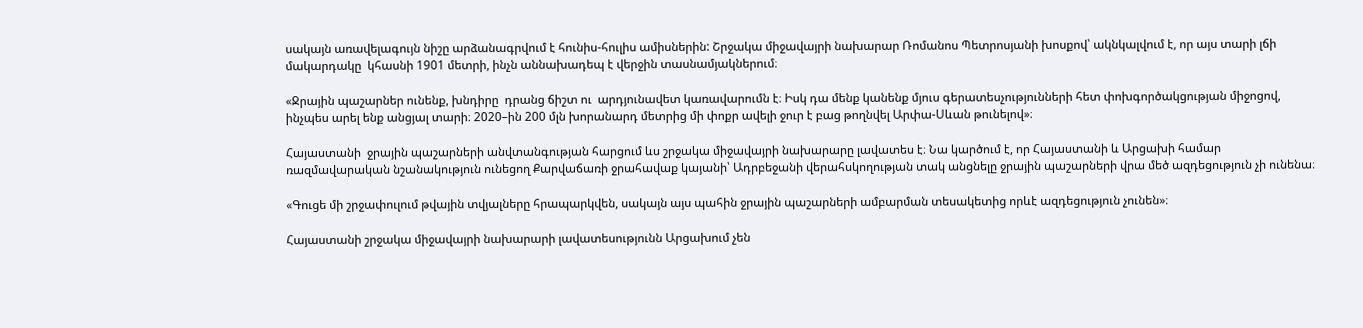սակայն առավելագույն նիշը արձանագրվում է հունիս-հուլիս ամիսներին: Շրջակա միջավայրի նախարար Ռոմանոս Պետրոսյանի խոսքով՝ ակնկալվում է, որ այս տարի լճի մակարդակը  կհասնի 1901 մետրի, ինչն աննախադեպ է վերջին տասնամյակներում։

«Ջրային պաշարներ ունենք, խնդիրը  դրանց ճիշտ ու  արդյունավետ կառավարումն է։ Իսկ դա մենք կանենք մյուս գերատեսչությունների հետ փոխգործակցության միջոցով, ինչպես արել ենք անցյալ տարի։ 2020–ին 200 մլն խորանարդ մետրից մի փոքր ավելի ջուր է բաց թողնվել Արփա-Սևան թունելով»։

Հայաստանի  ջրային պաշարների անվտանգության հարցում ևս շրջակա միջավայրի նախարարը լավատես է։ Նա կարծում է, որ Հայաստանի և Արցախի համար ռազմավարական նշանակություն ունեցող Քարվաճառի ջրահավաք կայանի՝ Ադրբեջանի վերահսկողության տակ անցնելը ջրային պաշարների վրա մեծ ազդեցություն չի ունենա։

«Գուցե մի շրջափուլում թվային տվյալները հրապարկվեն, սակայն այս պահին ջրային պաշարների ամբարման տեսակետից որևէ ազդեցություն չունեն»։

Հայաստանի շրջակա միջավայրի նախարարի լավատեսությունն Արցախում չեն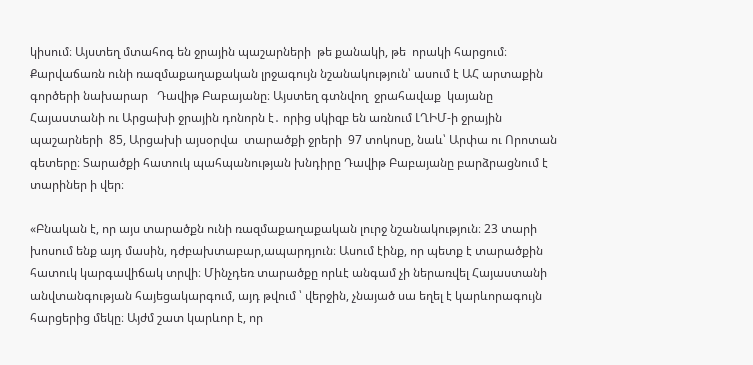կիսում։ Այստեղ մտահոգ են ջրային պաշարների  թե քանակի, թե  որակի հարցում։  Քարվաճառն ունի ռազմաքաղաքական լրջագույն նշանակություն՝ ասում է ԱՀ արտաքին գործերի նախարար   Դավիթ Բաբայանը։ Այստեղ գտնվող  ջրահավաք  կայանը Հայաստանի ու Արցախի ջրային դոնորն է․ որից սկիզբ են առնում ԼՂԻՄ-ի ջրային պաշարների  85, Արցախի այսօրվա  տարածքի ջրերի  97 տոկոսը, նաև՝ Արփա ու Որոտան գետերը։ Տարածքի հատուկ պահպանության խնդիրը Դավիթ Բաբայանը բարձրացնում է տարիներ ի վեր։

«Բնական է, որ այս տարածքն ունի ռազմաքաղաքական լուրջ նշանակություն։ 23 տարի խոսում ենք այդ մասին, դժբախտաբար,ապարդյուն։ Ասում էինք, որ պետք է տարածքին հատուկ կարգավիճակ տրվի։ Մինչդեռ տարածքը որևէ անգամ չի ներառվել Հայաստանի անվտանգության հայեցակարգում, այդ թվում ՝ վերջին, չնայած սա եղել է կարևորագույն հարցերից մեկը։ Այժմ շատ կարևոր է, որ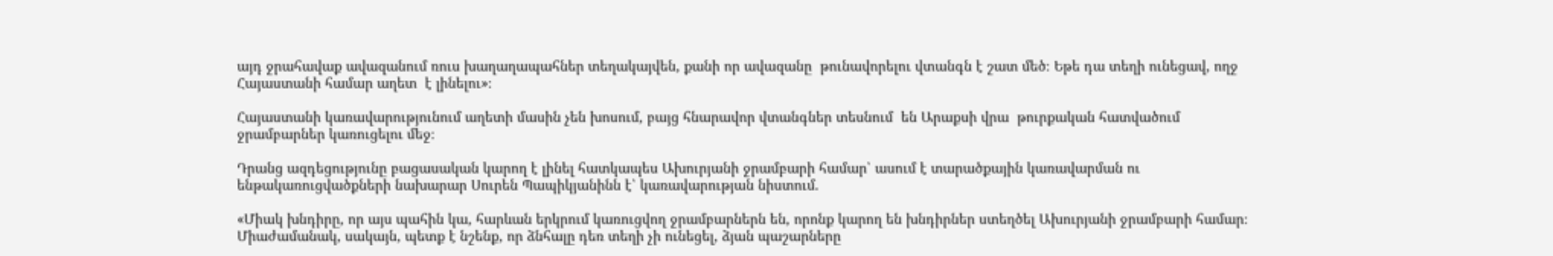այդ ջրահավաք ավազանում ռուս խաղաղապահներ տեղակայվեն, քանի որ ավազանը  թունավորելու վտանգն է շատ մեծ։ Եթե դա տեղի ունեցավ, ողջ Հայաստանի համար աղետ  է լինելու»։

Հայաստանի կառավարությունում աղետի մասին չեն խոսում, բայց հնարավոր վտանգներ տեսնում  են Արաքսի վրա  թուրքական հատվածում  ջրամբարներ կառուցելու մեջ։

Դրանց ազդեցությունը բացասական կարող է լինել հատկապես Ախուրյանի ջրամբարի համար՝ ասում է տարածքային կառավարման ու ենթակառուցվածքների նախարար Սուրեն Պապիկյանինն է՝ կառավարության նիստում.

«Միակ խնդիրը, որ այս պահին կա, հարևան երկրում կառուցվող ջրամբարներն են, որոնք կարող են խնդիրներ ստեղծել Ախուրյանի ջրամբարի համար։ Միաժամանակ, սակայն, պետք է նշենք, որ ձնհալը դեռ տեղի չի ունեցել, ձյան պաշարները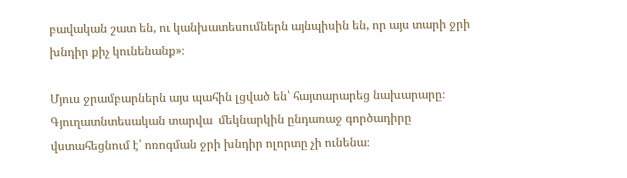բավական շատ են, ու կանխատեսումներն այնպիսին են, որ այս տարի ջրի խնդիր քիչ կունենանք»։

Մյուս ջրամբարներն այս պահին լցված են՝ հայտարարեց նախարարը։ Գյուղատնտեսական տարվա  մեկնարկին ընդառաջ գործադիրը վստահեցնում է՝ ոռոգման ջրի խնդիր ոլորտը չի ունենա։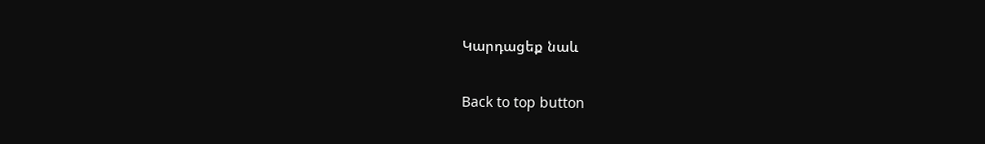Կարդացեք նաև

Back to top button